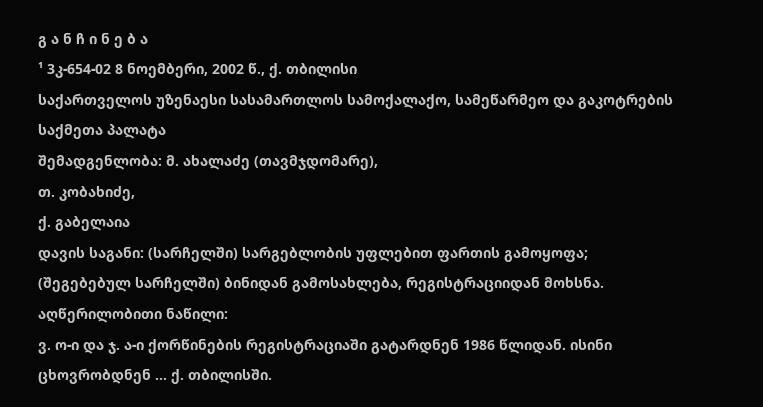გ ა ნ ჩ ი ნ ე ბ ა
¹ 3კ-654-02 8 ნოემბერი, 2002 წ., ქ. თბილისი
საქართველოს უზენაესი სასამართლოს სამოქალაქო, სამეწარმეო და გაკოტრების საქმეთა პალატა
შემადგენლობა: მ. ახალაძე (თავმჯდომარე),
თ. კობახიძე,
ქ. გაბელაია
დავის საგანი: (სარჩელში) სარგებლობის უფლებით ფართის გამოყოფა; (შეგებებულ სარჩელში) ბინიდან გამოსახლება, რეგისტრაციიდან მოხსნა.
აღწერილობითი ნაწილი:
ვ. ო-ი და ჯ. ა-ი ქორწინების რეგისტრაციაში გატარდნენ 1986 წლიდან. ისინი ცხოვრობდნენ ... ქ. თბილისში.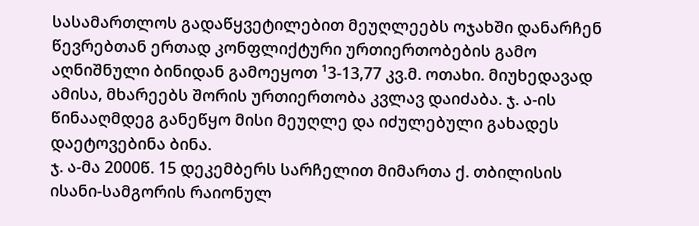სასამართლოს გადაწყვეტილებით მეუღლეებს ოჯახში დანარჩენ წევრებთან ერთად კონფლიქტური ურთიერთობების გამო აღნიშნული ბინიდან გამოეყოთ ¹3-13,77 კვ.მ. ოთახი. მიუხედავად ამისა, მხარეებს შორის ურთიერთობა კვლავ დაიძაბა. ჯ. ა-ის წინააღმდეგ განეწყო მისი მეუღლე და იძულებული გახადეს დაეტოვებინა ბინა.
ჯ. ა-მა 2000წ. 15 დეკემბერს სარჩელით მიმართა ქ. თბილისის ისანი-სამგორის რაიონულ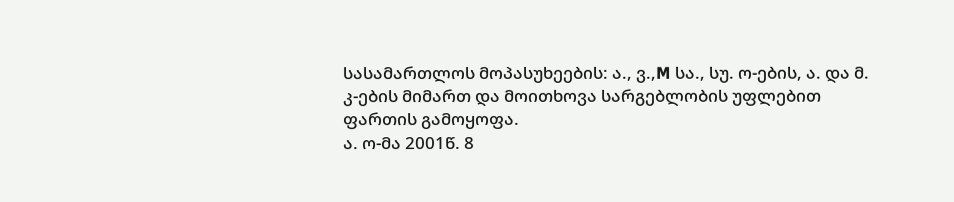სასამართლოს მოპასუხეების: ა., ვ.,M სა., სუ. ო-ების, ა. და მ. კ-ების მიმართ და მოითხოვა სარგებლობის უფლებით ფართის გამოყოფა.
ა. ო-მა 2001წ. 8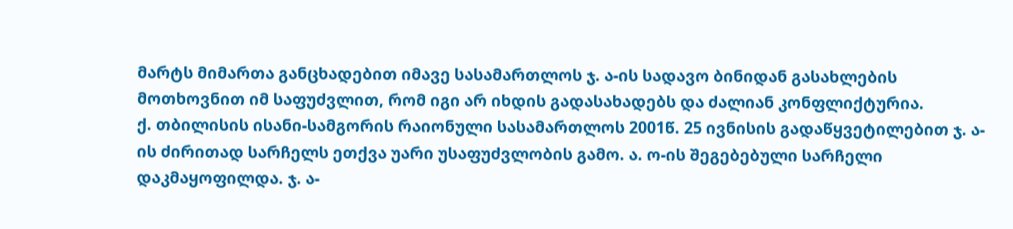მარტს მიმართა განცხადებით იმავე სასამართლოს ჯ. ა-ის სადავო ბინიდან გასახლების მოთხოვნით იმ საფუძვლით, რომ იგი არ იხდის გადასახადებს და ძალიან კონფლიქტურია.
ქ. თბილისის ისანი-სამგორის რაიონული სასამართლოს 2001წ. 25 ივნისის გადაწყვეტილებით ჯ. ა-ის ძირითად სარჩელს ეთქვა უარი უსაფუძვლობის გამო. ა. ო-ის შეგებებული სარჩელი დაკმაყოფილდა. ჯ. ა-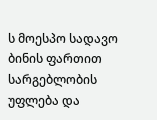ს მოესპო სადავო ბინის ფართით სარგებლობის უფლება და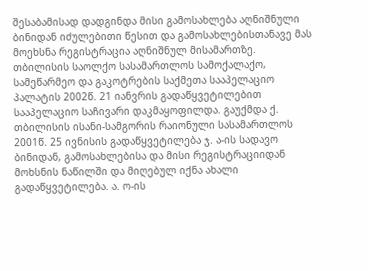შესაბამისად დადგინდა მისი გამოსახლება აღნიშნული ბინიდან იძულებითი წესით და გამოსახლებისთანავე მას მოეხსნა რეგისტრაცია აღნიშნულ მისამართზე.
თბილისის საოლქო სასამართლოს სამოქალაქო, სამეწარმეო და გაკოტრების საქმეთა სააპელაციო პალატის 2002წ. 21 იანვრის გადაწყვეტილებით სააპელაციო საჩივარი დაკმაყოფილდა. გაუქმდა ქ. თბილისის ისანი-სამგორის რაიონული სასამართლოს 2001წ. 25 ივნისის გადაწყვეტილება ჯ. ა-ის სადავო ბინიდან, გამოსახლებისა და მისი რეგისტრაციიდან მოხსნის ნაწილში და მიღებულ იქნა ახალი გადაწყვეტილება. ა. ო-ის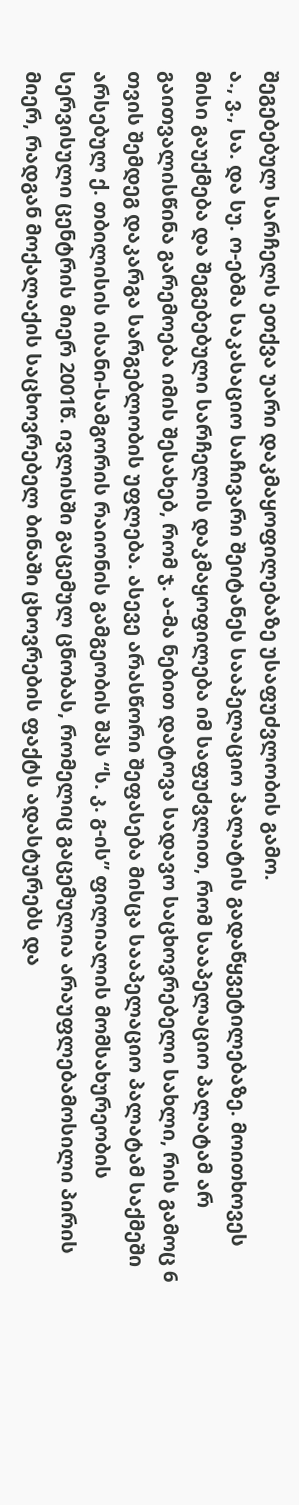შეგებებულ სარჩელს ეთქვა უარი დაკმაყოფილებაზე უსაფუძვლობის გამო.
ა., ვ., სა. და სუ. ო-ებმა საკასაციო საჩივარი შეიტანეს სააპელაციო პალატის გადაწყვეტილებაზე. მოითხოვეს მისი გაუქმება და შეგებებული სარჩელის დაკმაყოფილება იმ საფუძვლით, რომ სააპელაციო პალატამ არ გაითვალისწინა გარემოება იმის შესახებ, რომ ჯ. ა-მა ნებით დატოვა სადავო საცხოვრებელი სახლი, რის გამოც 6 თვის შემდეგ დაკარგა სარგებლობის უფლება. ასევე არასწორი შეფასება მისცა სააპელაციო პალატამ საქმეში არსებულ ქ. თბილისის ისანი-სამგორის რაიონის გამგეობის შპს “ს. კ. გ-ის” ფილიალის მომსახურეობის სერვისული ცენტრის მიერ 2001წ. ივლისში გაცემულ ცნობას, რომელიც გაცემულია არაუფლებამოსილი პირის მიერ, რადგან მოქალაქის საცხოვრებელ ბინაში ცხოვრების ფაქტს ადასტურებს და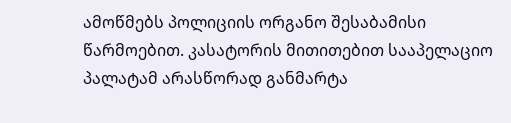ამოწმებს პოლიციის ორგანო შესაბამისი წარმოებით. კასატორის მითითებით სააპელაციო პალატამ არასწორად განმარტა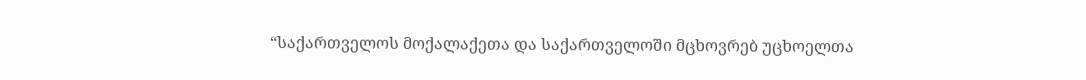“საქართველოს მოქალაქეთა და საქართველოში მცხოვრებ უცხოელთა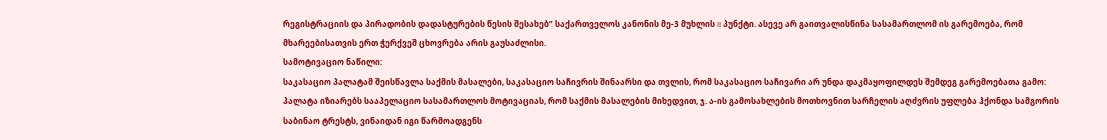რეგისტრაციის და პირადობის დადასტურების წესის შესახებ” საქართველოს კანონის მე-3 მუხლის II პუნქტი. ასევე არ გაითვალისწინა სასამართლომ ის გარემოება, რომ მხარეებისათვის ერთ ჭერქვეშ ცხოვრება არის გაუსაძლისი.
სამოტივაციო ნაწილი:
საკასაციო პალატამ შეისწავლა საქმის მასალები, საკასაციო საჩივრის შინაარსი და თვლის, რომ საკასაციო საჩივარი არ უნდა დაკმაყოფილდეს შემდეგ გარემოებათა გამო:
პალატა იზიარებს სააპელაციო სასამართლოს მოტივაციას, რომ საქმის მასალების მიხედვით, ჯ. ა-ის გამოსახლების მოთხოვნით სარჩელის აღძვრის უფლება ჰქონდა სამგორის საბინაო ტრესტს, ვინაიდან იგი წარმოადგენს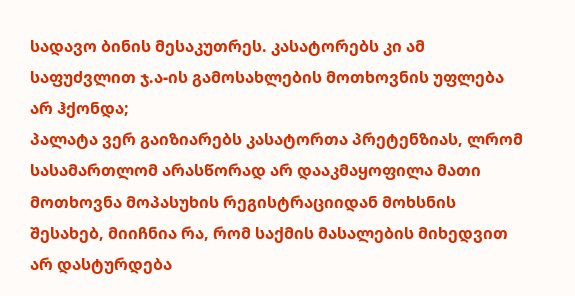სადავო ბინის მესაკუთრეს. კასატორებს კი ამ საფუძვლით ჯ.ა-ის გამოსახლების მოთხოვნის უფლება არ ჰქონდა;
პალატა ვერ გაიზიარებს კასატორთა პრეტენზიას, ლრომ სასამართლომ არასწორად არ დააკმაყოფილა მათი მოთხოვნა მოპასუხის რეგისტრაციიდან მოხსნის შესახებ, მიიჩნია რა, რომ საქმის მასალების მიხედვით არ დასტურდება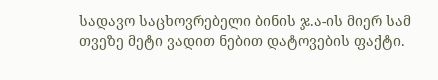სადავო საცხოვრებელი ბინის ჯ.ა-ის მიერ სამ თვეზე მეტი ვადით ნებით დატოვების ფაქტი.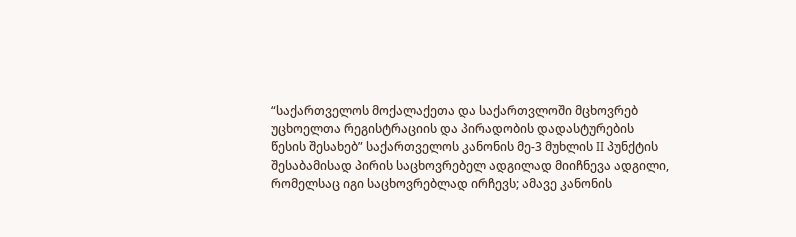“საქართველოს მოქალაქეთა და საქართვლოში მცხოვრებ უცხოელთა რეგისტრაციის და პირადობის დადასტურების წესის შესახებ” საქართველოს კანონის მე-3 მუხლის II პუნქტის შესაბამისად პირის საცხოვრებელ ადგილად მიიჩნევა ადგილი, რომელსაც იგი საცხოვრებლად ირჩევს; ამავე კანონის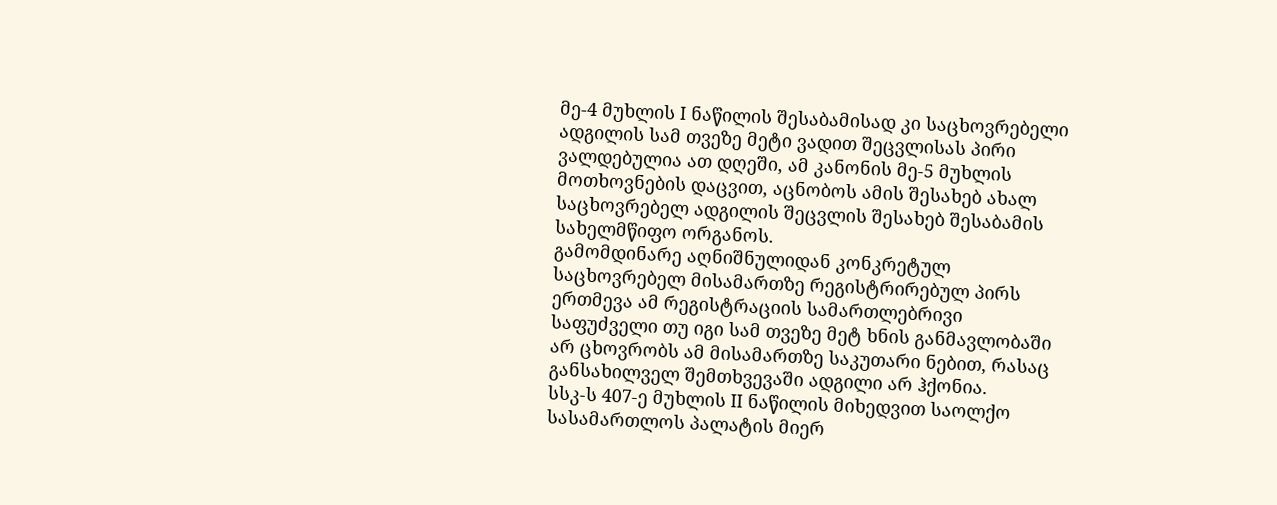მე-4 მუხლის I ნაწილის შესაბამისად კი საცხოვრებელი ადგილის სამ თვეზე მეტი ვადით შეცვლისას პირი ვალდებულია ათ დღეში, ამ კანონის მე-5 მუხლის მოთხოვნების დაცვით, აცნობოს ამის შესახებ ახალ საცხოვრებელ ადგილის შეცვლის შესახებ შესაბამის სახელმწიფო ორგანოს.
გამომდინარე აღნიშნულიდან კონკრეტულ საცხოვრებელ მისამართზე რეგისტრირებულ პირს ერთმევა ამ რეგისტრაციის სამართლებრივი საფუძველი თუ იგი სამ თვეზე მეტ ხნის განმავლობაში არ ცხოვრობს ამ მისამართზე საკუთარი ნებით, რასაც განსახილველ შემთხვევაში ადგილი არ ჰქონია.
სსკ-ს 407-ე მუხლის II ნაწილის მიხედვით საოლქო სასამართლოს პალატის მიერ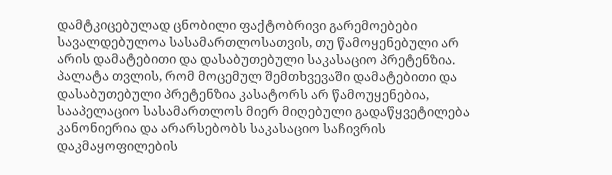დამტკიცებულად ცნობილი ფაქტობრივი გარემოებები სავალდებულოა სასამართლოსათვის, თუ წამოყენებული არ არის დამატებითი და დასაბუთებული საკასაციო პრეტენზია. პალატა თვლის, რომ მოცემულ შემთხვევაში დამატებითი და დასაბუთებული პრეტენზია კასატორს არ წამოუყენებია, სააპელაციო სასამართლოს მიერ მიღებული გადაწყვეტილება კანონიერია და არარსებობს საკასაციო საჩივრის დაკმაყოფილების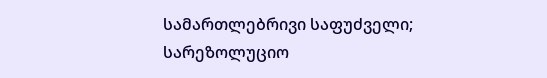სამართლებრივი საფუძველი;
სარეზოლუციო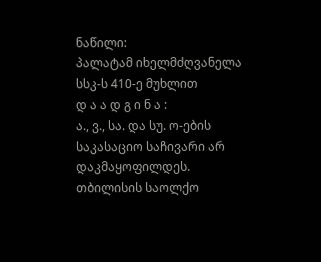ნაწილი:
პალატამ იხელმძღვანელა სსკ-ს 410-ე მუხლით
დ ა ა დ გ ი ნ ა :
ა., ვ., სა. და სუ. ო-ების საკასაციო საჩივარი არ დაკმაყოფილდეს.
თბილისის საოლქო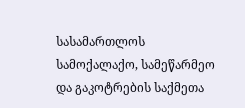სასამართლოს სამოქალაქო, სამეწარმეო და გაკოტრების საქმეთა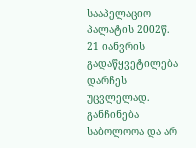სააპელაციო პალატის 2002წ. 21 იანვრის გადაწყვეტილება დარჩეს უცვლელად.
განჩინება საბოლოოა და არ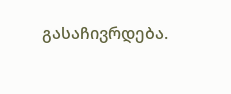გასაჩივრდება.